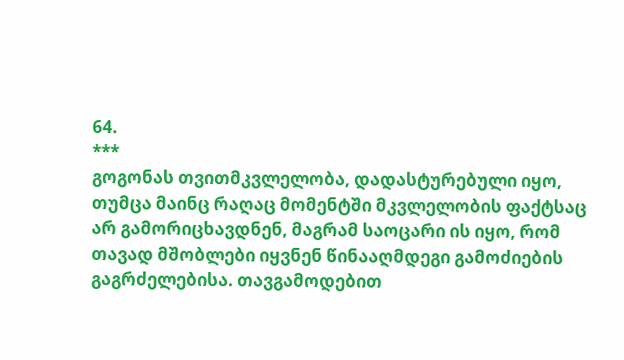64.
***
გოგონას თვითმკვლელობა, დადასტურებული იყო, თუმცა მაინც რაღაც მომენტში მკვლელობის ფაქტსაც არ გამორიცხავდნენ, მაგრამ საოცარი ის იყო, რომ თავად მშობლები იყვნენ წინააღმდეგი გამოძიების გაგრძელებისა. თავგამოდებით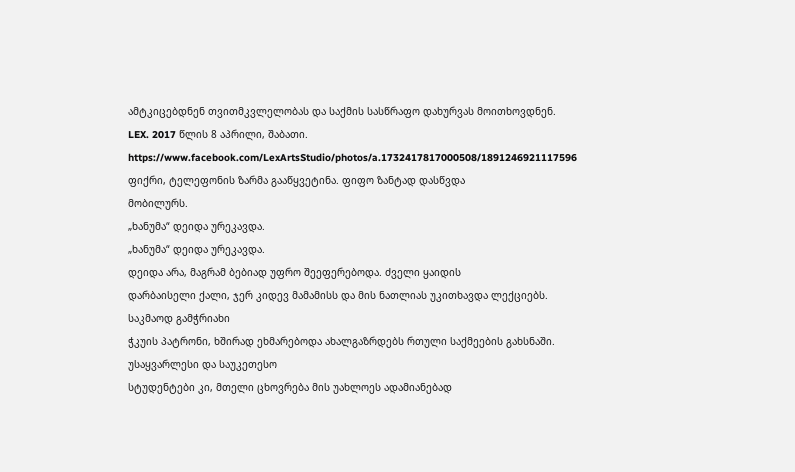ამტკიცებდნენ თვითმკვლელობას და საქმის სასწრაფო დახურვას მოითხოვდნენ.
LEX. 2017 წლის 8 აპრილი, შაბათი.
https://www.facebook.com/LexArtsStudio/photos/a.1732417817000508/1891246921117596
ფიქრი, ტელეფონის ზარმა გააწყვეტინა. ფიფო ზანტად დასწვდა
მობილურს.
„ხანუმა“ დეიდა ურეკავდა.
„ხანუმა“ დეიდა ურეკავდა.
დეიდა არა, მაგრამ ბებიად უფრო შეეფერებოდა. ძველი ყაიდის
დარბაისელი ქალი, ჯერ კიდევ მამამისს და მის ნათლიას უკითხავდა ლექციებს. საკმაოდ გამჭრიახი
ჭკუის პატრონი, ხშირად ეხმარებოდა ახალგაზრდებს რთული საქმეების გახსნაში. უსაყვარლესი და საუკეთესო
სტუდენტები კი, მთელი ცხოვრება მის უახლოეს ადამიანებად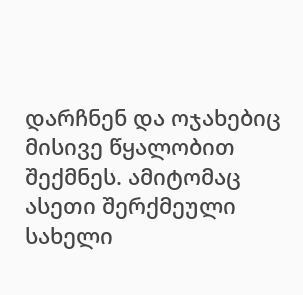დარჩნენ და ოჯახებიც მისივე წყალობით შექმნეს. ამიტომაც ასეთი შერქმეული სახელი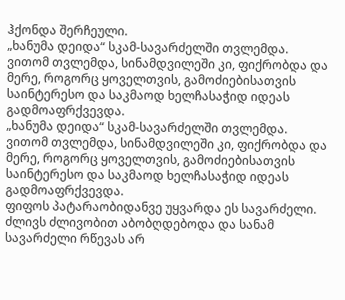ჰქონდა შერჩეული.
„ხანუმა დეიდა“ სკამ-სავარძელში თვლემდა. ვითომ თვლემდა, სინამდვილეში კი, ფიქრობდა და მერე, როგორც ყოველთვის, გამოძიებისათვის საინტერესო და საკმაოდ ხელჩასაჭიდ იდეას გადმოაფრქვევდა.
„ხანუმა დეიდა“ სკამ-სავარძელში თვლემდა. ვითომ თვლემდა, სინამდვილეში კი, ფიქრობდა და მერე, როგორც ყოველთვის, გამოძიებისათვის საინტერესო და საკმაოდ ხელჩასაჭიდ იდეას გადმოაფრქვევდა.
ფიფოს პატარაობიდანვე უყვარდა ეს სავარძელი.
ძლივს ძლივობით აბობღდებოდა და სანამ სავარძელი რწევას არ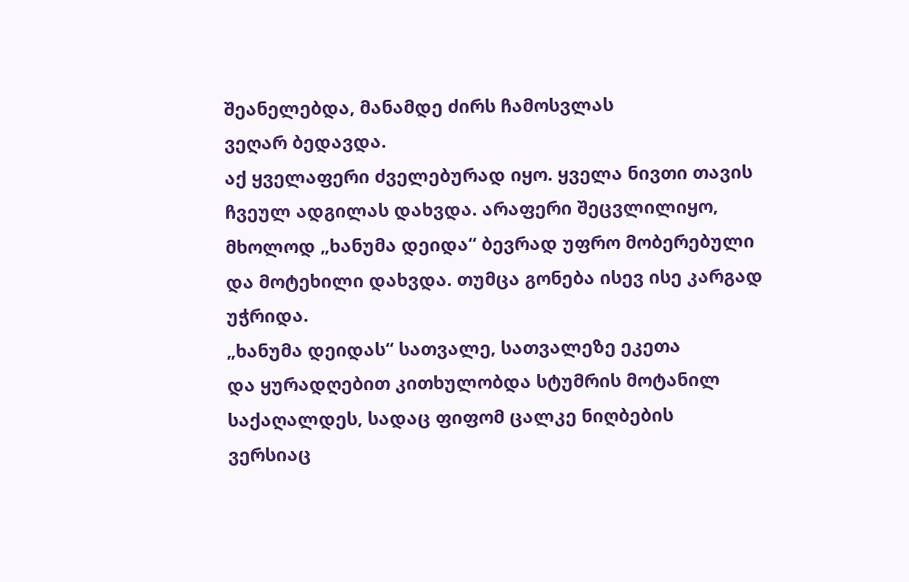შეანელებდა, მანამდე ძირს ჩამოსვლას
ვეღარ ბედავდა.
აქ ყველაფერი ძველებურად იყო. ყველა ნივთი თავის
ჩვეულ ადგილას დახვდა. არაფერი შეცვლილიყო, მხოლოდ „ხანუმა დეიდა“ ბევრად უფრო მობერებული
და მოტეხილი დახვდა. თუმცა გონება ისევ ისე კარგად უჭრიდა.
„ხანუმა დეიდას“ სათვალე, სათვალეზე ეკეთა
და ყურადღებით კითხულობდა სტუმრის მოტანილ საქაღალდეს, სადაც ფიფომ ცალკე ნიღბების
ვერსიაც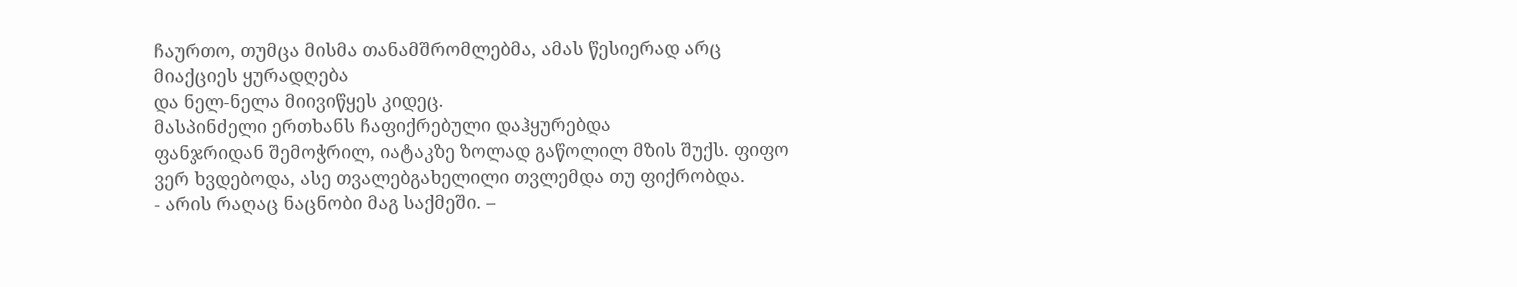ჩაურთო, თუმცა მისმა თანამშრომლებმა, ამას წესიერად არც მიაქციეს ყურადღება
და ნელ-ნელა მიივიწყეს კიდეც.
მასპინძელი ერთხანს ჩაფიქრებული დაჰყურებდა
ფანჯრიდან შემოჭრილ, იატაკზე ზოლად გაწოლილ მზის შუქს. ფიფო ვერ ხვდებოდა, ასე თვალებგახელილი თვლემდა თუ ფიქრობდა.
- არის რაღაც ნაცნობი მაგ საქმეში. –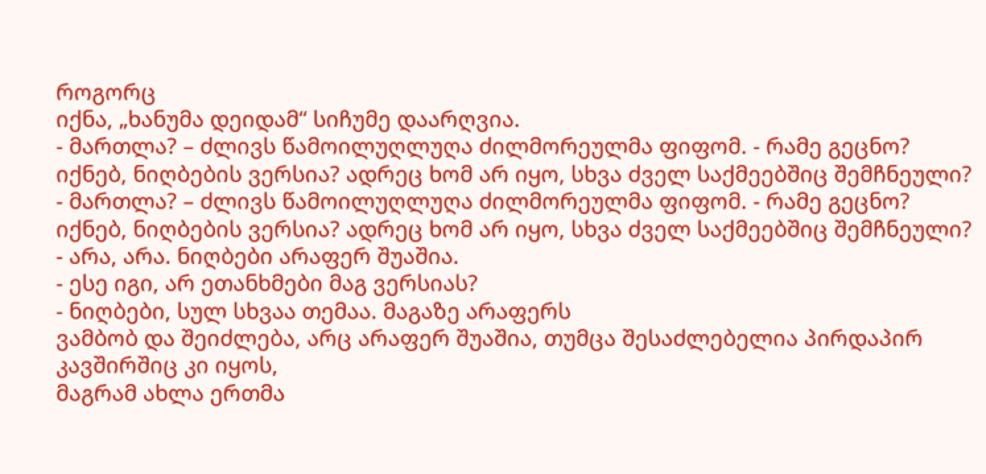როგორც
იქნა, „ხანუმა დეიდამ“ სიჩუმე დაარღვია.
- მართლა? – ძლივს წამოილუღლუღა ძილმორეულმა ფიფომ. - რამე გეცნო? იქნებ, ნიღბების ვერსია? ადრეც ხომ არ იყო, სხვა ძველ საქმეებშიც შემჩნეული?
- მართლა? – ძლივს წამოილუღლუღა ძილმორეულმა ფიფომ. - რამე გეცნო? იქნებ, ნიღბების ვერსია? ადრეც ხომ არ იყო, სხვა ძველ საქმეებშიც შემჩნეული?
- არა, არა. ნიღბები არაფერ შუაშია.
- ესე იგი, არ ეთანხმები მაგ ვერსიას?
- ნიღბები, სულ სხვაა თემაა. მაგაზე არაფერს
ვამბობ და შეიძლება, არც არაფერ შუაშია, თუმცა შესაძლებელია პირდაპირ კავშირშიც კი იყოს,
მაგრამ ახლა ერთმა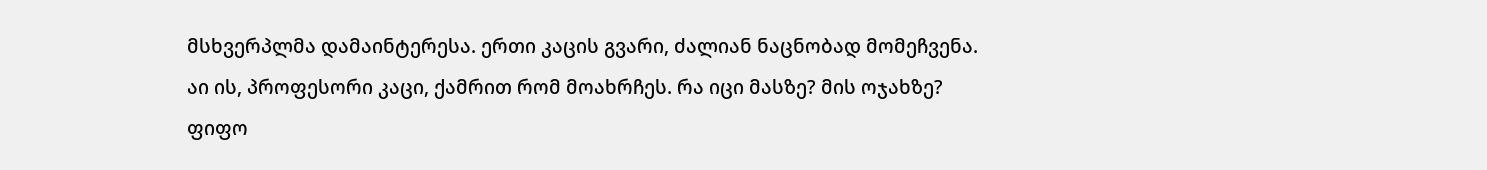მსხვერპლმა დამაინტერესა. ერთი კაცის გვარი, ძალიან ნაცნობად მომეჩვენა.
აი ის, პროფესორი კაცი, ქამრით რომ მოახრჩეს. რა იცი მასზე? მის ოჯახზე?
ფიფო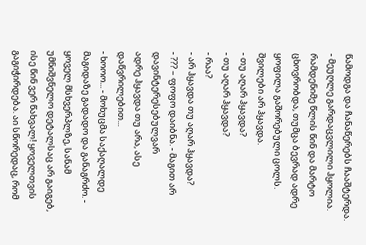წამოდგა და ჩანაწერებს ჩააშტერდა.
- მეუღლე გარდაცვლილი ჰყოლია. რამდენიმე წლის წინ და მარტო ცხოვრობდა, თუმცა ბევრად ადრე ყოფილა გაშორებული ცოლს. შვილები არ ჰყავდა.
- თუ აღარ ჰყავდა?
- თუ აღარ ჰყავდა?
- რაა?
- არ ჰყავდა თუ აღარ ჰყავდა?
- ??? – ფოფო დაიბნა. - მაგით არ დავინტერესებულვარ
ადრე ჰყავდა თუ არა, ასე დაწვრილებით...
- ხოოო... - მოხუცმა საქაღალდე მაგიდაზე გადადო და განაგრძო. - ყოველ მსხვერპლზე, სანამ უმნიშვნელო დეტალსაც არ გაიგებ, ისე წინ ვერ წახვალ! ყოველთვის გაგიჭირდება. აი სწორედაც, რომ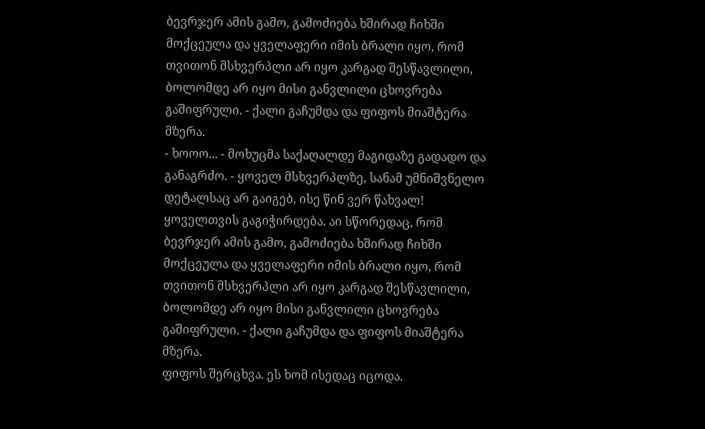ბევრჯერ ამის გამო, გამოძიება ხშირად ჩიხში მოქცეულა და ყველაფერი იმის ბრალი იყო, რომ თვითონ მსხვერპლი არ იყო კარგად შესწავლილი, ბოლომდე არ იყო მისი განვლილი ცხოვრება გაშიფრული. - ქალი გაჩუმდა და ფიფოს მიაშტერა მზერა.
- ხოოო... - მოხუცმა საქაღალდე მაგიდაზე გადადო და განაგრძო. - ყოველ მსხვერპლზე, სანამ უმნიშვნელო დეტალსაც არ გაიგებ, ისე წინ ვერ წახვალ! ყოველთვის გაგიჭირდება. აი სწორედაც, რომ ბევრჯერ ამის გამო, გამოძიება ხშირად ჩიხში მოქცეულა და ყველაფერი იმის ბრალი იყო, რომ თვითონ მსხვერპლი არ იყო კარგად შესწავლილი, ბოლომდე არ იყო მისი განვლილი ცხოვრება გაშიფრული. - ქალი გაჩუმდა და ფიფოს მიაშტერა მზერა.
ფიფოს შერცხვა. ეს ხომ ისედაც იცოდა.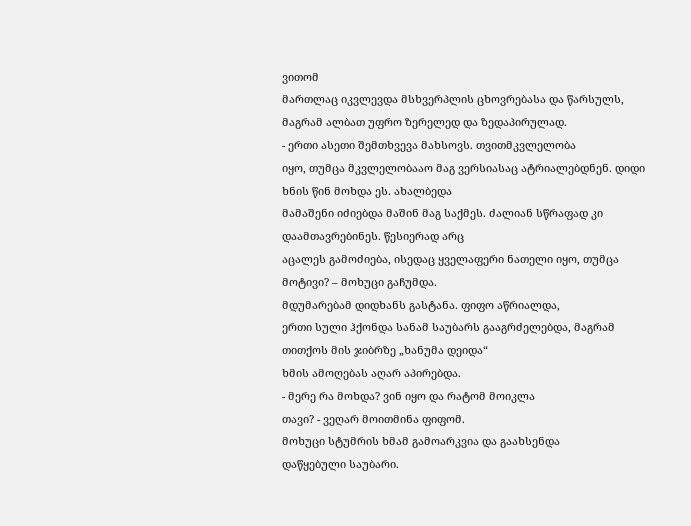ვითომ
მართლაც იკვლევდა მსხვერპლის ცხოვრებასა და წარსულს, მაგრამ ალბათ უფრო ზერელედ და ზედაპირულად.
- ერთი ასეთი შემთხვევა მახსოვს. თვითმკვლელობა
იყო, თუმცა მკვლელობააო მაგ ვერსიასაც ატრიალებდნენ. დიდი ხნის წინ მოხდა ეს. ახალბედა
მამაშენი იძიებდა მაშინ მაგ საქმეს. ძალიან სწრაფად კი დაამთავრებინეს. წესიერად არც
აცალეს გამოძიება, ისედაც ყველაფერი ნათელი იყო, თუმცა მოტივი? – მოხუცი გაჩუმდა.
მდუმარებამ დიდხანს გასტანა. ფიფო აწრიალდა,
ერთი სული ჰქონდა სანამ საუბარს გააგრძელებდა, მაგრამ თითქოს მის ჯიბრზე „ხანუმა დეიდა“
ხმის ამოღებას აღარ აპირებდა.
- მერე რა მოხდა? ვინ იყო და რატომ მოიკლა
თავი? - ვეღარ მოითმინა ფიფომ.
მოხუცი სტუმრის ხმამ გამოარკვია და გაახსენდა
დაწყებული საუბარი.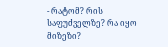- რატომ? რის საფუძველზე? რა იყო მიზეზი?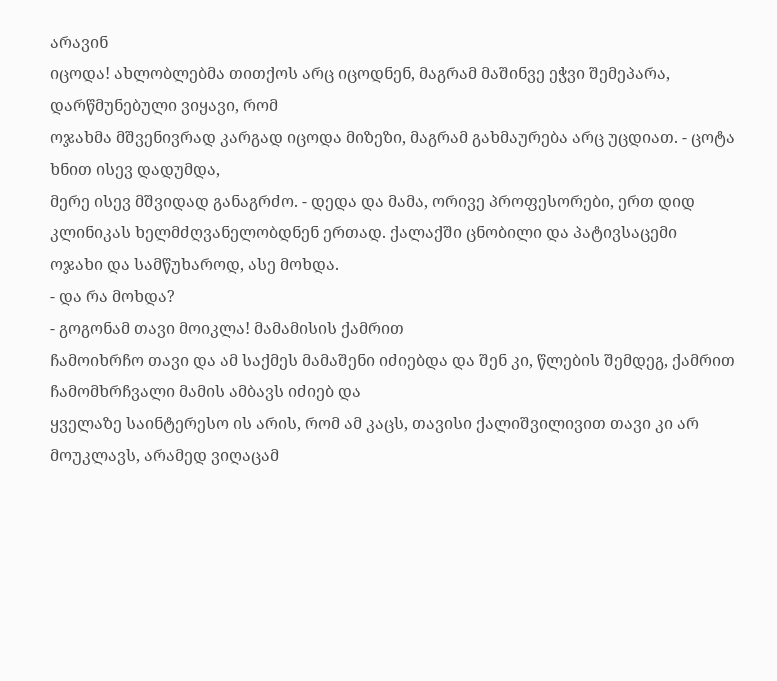არავინ
იცოდა! ახლობლებმა თითქოს არც იცოდნენ, მაგრამ მაშინვე ეჭვი შემეპარა, დარწმუნებული ვიყავი, რომ
ოჯახმა მშვენივრად კარგად იცოდა მიზეზი, მაგრამ გახმაურება არც უცდიათ. - ცოტა ხნით ისევ დადუმდა,
მერე ისევ მშვიდად განაგრძო. - დედა და მამა, ორივე პროფესორები, ერთ დიდ კლინიკას ხელმძღვანელობდნენ ერთად. ქალაქში ცნობილი და პატივსაცემი
ოჯახი და სამწუხაროდ, ასე მოხდა.
- და რა მოხდა?
- გოგონამ თავი მოიკლა! მამამისის ქამრით
ჩამოიხრჩო თავი და ამ საქმეს მამაშენი იძიებდა და შენ კი, წლების შემდეგ, ქამრით ჩამომხრჩვალი მამის ამბავს იძიებ და
ყველაზე საინტერესო ის არის, რომ ამ კაცს, თავისი ქალიშვილივით თავი კი არ მოუკლავს, არამედ ვიღაცამ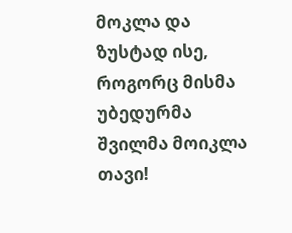მოკლა და
ზუსტად ისე, როგორც მისმა უბედურმა შვილმა მოიკლა თავი!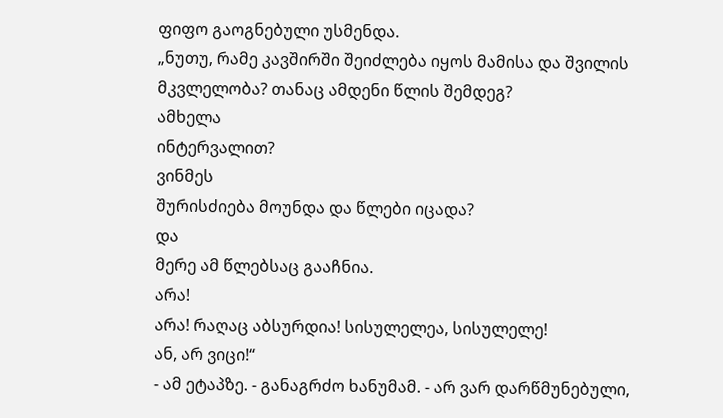ფიფო გაოგნებული უსმენდა.
„ნუთუ, რამე კავშირში შეიძლება იყოს მამისა და შვილის მკვლელობა? თანაც ამდენი წლის შემდეგ?
ამხელა
ინტერვალით?
ვინმეს
შურისძიება მოუნდა და წლები იცადა?
და
მერე ამ წლებსაც გააჩნია.
არა!
არა! რაღაც აბსურდია! სისულელეა, სისულელე!
ან, არ ვიცი!“
- ამ ეტაპზე. - განაგრძო ხანუმამ. - არ ვარ დარწმუნებული,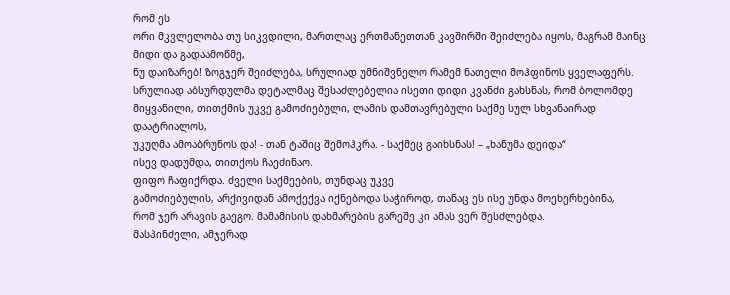რომ ეს
ორი მკვლელობა თუ სიკვდილი, მართლაც ერთმანეთთან კავშირში შეიძლება იყოს, მაგრამ მაინც მიდი და გადაამოწმე,
ნუ დაიზარებ! ზოგჯერ შეიძლება, სრულიად უმნიშვნელო რამემ ნათელი მოჰფინოს ყველაფერს.
სრულიად აბსურდულმა დეტალმაც შესაძლებელია ისეთი დიდი კვანძი გახსნას, რომ ბოლომდე
მიყვანილი, თითქმის უკვე გამოძიებული, ლამის დამთავრებული საქმე სულ სხვანაირად დაატრიალოს,
უკუღმა ამოაბრუნოს და! - თან ტაშიც შემოჰკრა. - საქმეც გაიხსნას! – „ხანუმა დეიდა“
ისევ დადუმდა, თითქოს ჩაეძინაო.
ფიფო ჩაფიქრდა. ძველი საქმეების, თუნდაც უკვე
გამოძიებულის, არქივიდან ამოქექვა იქნებოდა საჭიროდ, თანაც ეს ისე უნდა მოეხერხებინა,
რომ ჯერ არავის გაეგო. მამამისის დახმარების გარეშე კი ამას ვერ შესძლებდა.
მასპინძელი, ამჯერად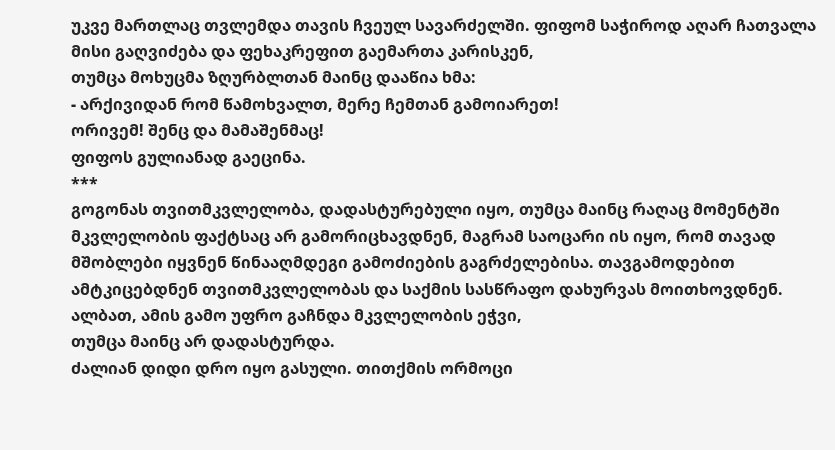უკვე მართლაც თვლემდა თავის ჩვეულ სავარძელში. ფიფომ საჭიროდ აღარ ჩათვალა მისი გაღვიძება და ფეხაკრეფით გაემართა კარისკენ,
თუმცა მოხუცმა ზღურბლთან მაინც დააწია ხმა:
- არქივიდან რომ წამოხვალთ, მერე ჩემთან გამოიარეთ!
ორივემ! შენც და მამაშენმაც!
ფიფოს გულიანად გაეცინა.
***
გოგონას თვითმკვლელობა, დადასტურებული იყო, თუმცა მაინც რაღაც მომენტში მკვლელობის ფაქტსაც არ გამორიცხავდნენ, მაგრამ საოცარი ის იყო, რომ თავად მშობლები იყვნენ წინააღმდეგი გამოძიების გაგრძელებისა. თავგამოდებით ამტკიცებდნენ თვითმკვლელობას და საქმის სასწრაფო დახურვას მოითხოვდნენ.
ალბათ, ამის გამო უფრო გაჩნდა მკვლელობის ეჭვი,
თუმცა მაინც არ დადასტურდა.
ძალიან დიდი დრო იყო გასული. თითქმის ორმოცი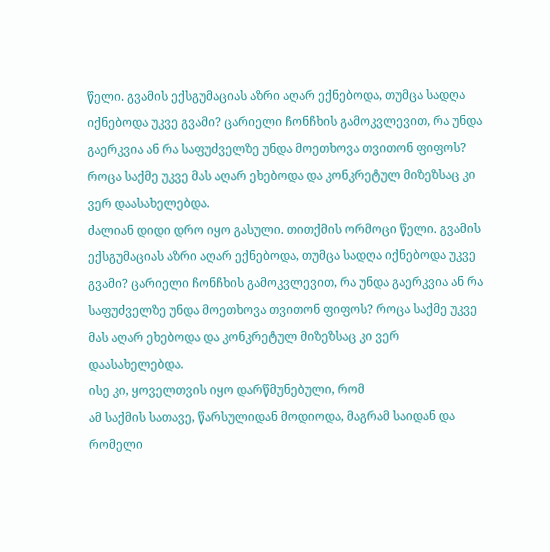წელი. გვამის ექსგუმაციას აზრი აღარ ექნებოდა, თუმცა სადღა იქნებოდა უკვე გვამი? ცარიელი ჩონჩხის გამოკვლევით, რა უნდა გაერკვია ან რა საფუძველზე უნდა მოეთხოვა თვითონ ფიფოს? როცა საქმე უკვე მას აღარ ეხებოდა და კონკრეტულ მიზეზსაც კი ვერ დაასახელებდა.
ძალიან დიდი დრო იყო გასული. თითქმის ორმოცი წელი. გვამის ექსგუმაციას აზრი აღარ ექნებოდა, თუმცა სადღა იქნებოდა უკვე გვამი? ცარიელი ჩონჩხის გამოკვლევით, რა უნდა გაერკვია ან რა საფუძველზე უნდა მოეთხოვა თვითონ ფიფოს? როცა საქმე უკვე მას აღარ ეხებოდა და კონკრეტულ მიზეზსაც კი ვერ დაასახელებდა.
ისე კი, ყოველთვის იყო დარწმუნებული, რომ
ამ საქმის სათავე, წარსულიდან მოდიოდა, მაგრამ საიდან და რომელი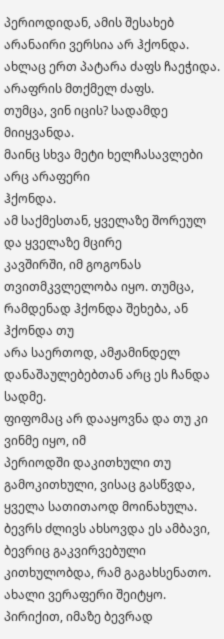პერიოდიდან, ამის შესახებ
არანაირი ვერსია არ ჰქონდა. ახლაც ერთ პატარა ძაფს ჩაეჭიდა.
არაფრის მთქმელ ძაფს.
თუმცა, ვინ იცის? სადამდე მიიყვანდა.
მაინც სხვა მეტი ხელჩასავლები არც არაფერი
ჰქონდა.
ამ საქმესთან, ყველაზე შორეულ და ყველაზე მცირე
კავშირში, იმ გოგონას თვითმკვლელობა იყო. თუმცა, რამდენად ჰქონდა შეხება, ან ჰქონდა თუ
არა საერთოდ, ამჟამინდელ დანაშაულებებთან არც ეს ჩანდა სადმე.
ფიფომაც არ დააყოვნა და თუ კი ვინმე იყო, იმ
პერიოდში დაკითხული თუ გამოკითხული, ვისაც გასწვდა, ყველა სათითაოდ მოინახულა.
ბევრს ძლივს ახსოვდა ეს ამბავი, ბევრიც გაკვირვებული
კითხულობდა, რამ გაგახსენათო.
ახალი ვერაფერი შეიტყო. პირიქით, იმაზე ბევრად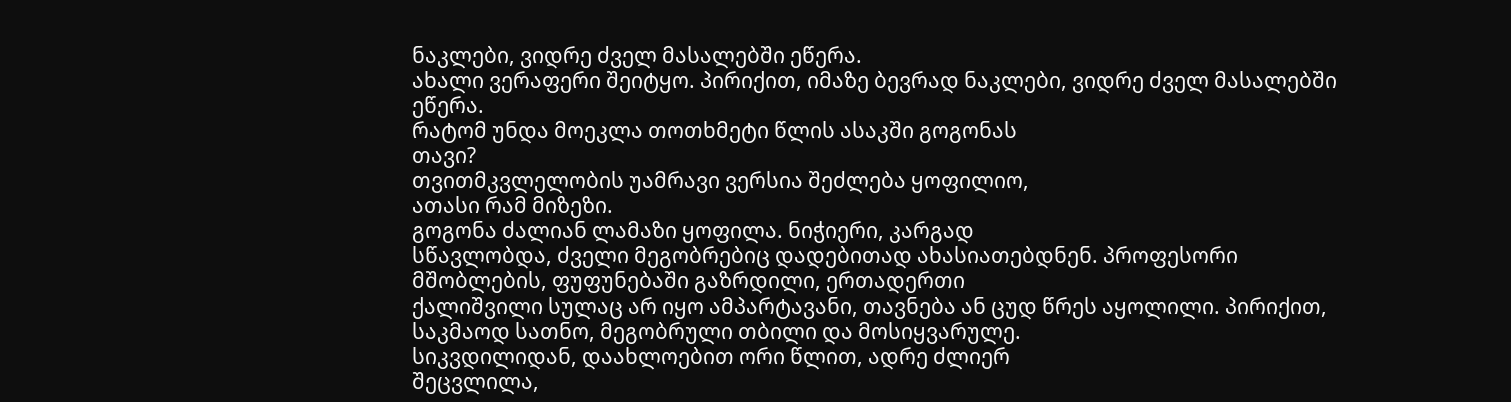ნაკლები, ვიდრე ძველ მასალებში ეწერა.
ახალი ვერაფერი შეიტყო. პირიქით, იმაზე ბევრად ნაკლები, ვიდრე ძველ მასალებში ეწერა.
რატომ უნდა მოეკლა თოთხმეტი წლის ასაკში გოგონას
თავი?
თვითმკვლელობის უამრავი ვერსია შეძლება ყოფილიო,
ათასი რამ მიზეზი.
გოგონა ძალიან ლამაზი ყოფილა. ნიჭიერი, კარგად
სწავლობდა, ძველი მეგობრებიც დადებითად ახასიათებდნენ. პროფესორი მშობლების, ფუფუნებაში გაზრდილი, ერთადერთი
ქალიშვილი სულაც არ იყო ამპარტავანი, თავნება ან ცუდ წრეს აყოლილი. პირიქით, საკმაოდ სათნო, მეგობრული თბილი და მოსიყვარულე.
სიკვდილიდან, დაახლოებით ორი წლით, ადრე ძლიერ
შეცვლილა,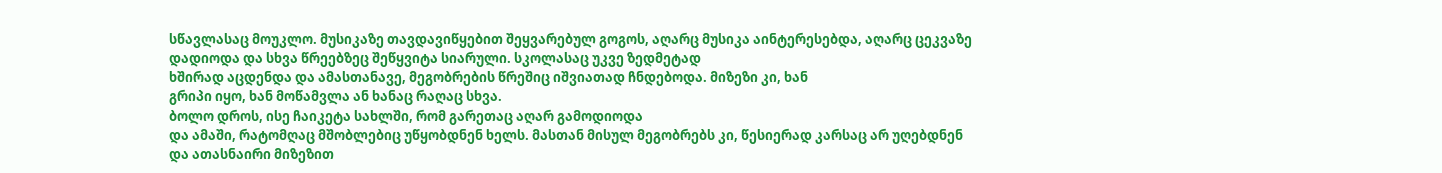სწავლასაც მოუკლო. მუსიკაზე თავდავიწყებით შეყვარებულ გოგოს, აღარც მუსიკა აინტერესებდა, აღარც ცეკვაზე დადიოდა და სხვა წრეებზეც შეწყვიტა სიარული. სკოლასაც უკვე ზედმეტად
ხშირად აცდენდა და ამასთანავე, მეგობრების წრეშიც იშვიათად ჩნდებოდა. მიზეზი კი, ხან
გრიპი იყო, ხან მოწამვლა ან ხანაც რაღაც სხვა.
ბოლო დროს, ისე ჩაიკეტა სახლში, რომ გარეთაც აღარ გამოდიოდა
და ამაში, რატომღაც მშობლებიც უწყობდნენ ხელს. მასთან მისულ მეგობრებს კი, წესიერად კარსაც არ უღებდნენ და ათასნაირი მიზეზით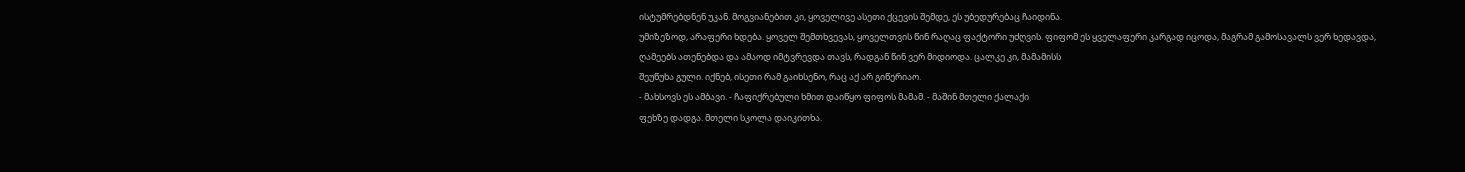ისტუმრებდნენ უკან. მოგვიანებით კი, ყოველივე ასეთი ქცევის შემდე, ეს უბედურებაც ჩაიდინა.
უმიზეზოდ, არაფერი ხდება. ყოველ შემთხვევას, ყოველთვის წინ რაღაც ფაქტორი უძღვის. ფიფომ ეს ყველაფერი კარგად იცოდა, მაგრამ გამოსავალს ვერ ხედავდა, ღამეებს ათენებდა და ამაოდ იმტვრევდა თავს, რადგან წინ ვერ მიდიოდა. ცალკე კი, მამამისს
შეუწუხა გული. იქნებ, ისეთი რამ გაიხსენო, რაც აქ არ გიწერიაო.
- მახსოვს ეს ამბავი. - ჩაფიქრებული ხმით დაიწყო ფიფოს მამამ. - მაშინ მთელი ქალაქი
ფეხზე დადგა. მთელი სკოლა დაიკითხა.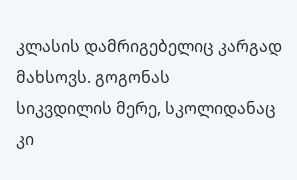კლასის დამრიგებელიც კარგად მახსოვს. გოგონას
სიკვდილის მერე, სკოლიდანაც კი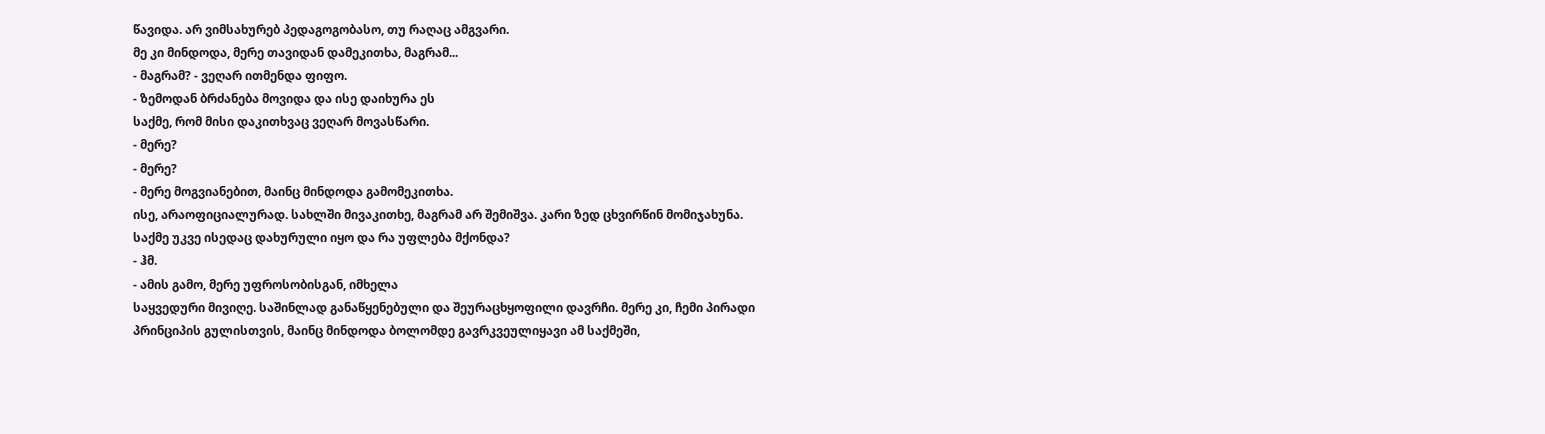წავიდა. არ ვიმსახურებ პედაგოგობასო, თუ რაღაც ამგვარი.
მე კი მინდოდა, მერე თავიდან დამეკითხა, მაგრამ...
- მაგრამ? - ვეღარ ითმენდა ფიფო.
- ზემოდან ბრძანება მოვიდა და ისე დაიხურა ეს
საქმე, რომ მისი დაკითხვაც ვეღარ მოვასწარი.
- მერე?
- მერე?
- მერე მოგვიანებით, მაინც მინდოდა გამომეკითხა.
ისე, არაოფიციალურად. სახლში მივაკითხე, მაგრამ არ შემიშვა. კარი ზედ ცხვირწინ მომიჯახუნა.
საქმე უკვე ისედაც დახურული იყო და რა უფლება მქონდა?
- ჰმ.
- ამის გამო, მერე უფროსობისგან, იმხელა
საყვედური მივიღე. საშინლად განაწყენებული და შეურაცხყოფილი დავრჩი. მერე კი, ჩემი პირადი
პრინციპის გულისთვის, მაინც მინდოდა ბოლომდე გავრკვეულიყავი ამ საქმეში,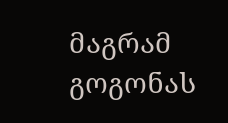მაგრამ გოგონას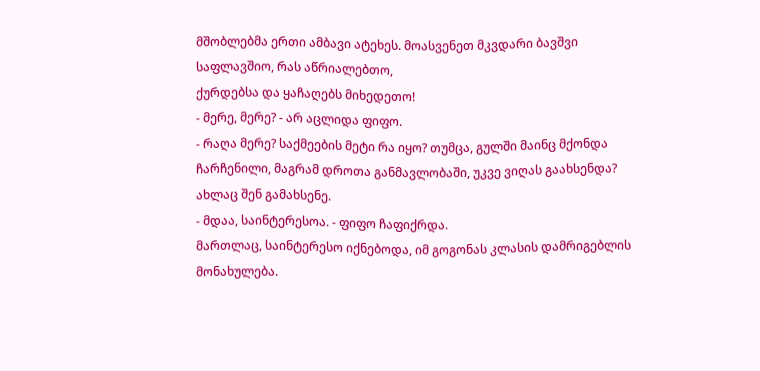მშობლებმა ერთი ამბავი ატეხეს. მოასვენეთ მკვდარი ბავშვი საფლავშიო, რას აწრიალებთო,
ქურდებსა და ყაჩაღებს მიხედეთო!
- მერე, მერე? - არ აცლიდა ფიფო.
- რაღა მერე? საქმეების მეტი რა იყო? თუმცა, გულში მაინც მქონდა ჩარჩენილი, მაგრამ დროთა განმავლობაში, უკვე ვიღას გაახსენდა? ახლაც შენ გამახსენე.
- მდაა, საინტერესოა. - ფიფო ჩაფიქრდა.
მართლაც, საინტერესო იქნებოდა, იმ გოგონას კლასის დამრიგებლის მონახულება.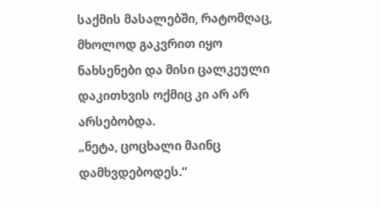საქმის მასალებში, რატომღაც, მხოლოდ გაკვრით იყო ნახსენები და მისი ცალკეული დაკითხვის ოქმიც კი არ არ არსებობდა.
„ნეტა, ცოცხალი მაინც დამხვდებოდეს.“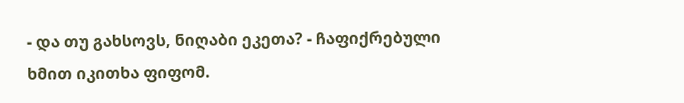- და თუ გახსოვს, ნიღაბი ეკეთა? - ჩაფიქრებული
ხმით იკითხა ფიფომ.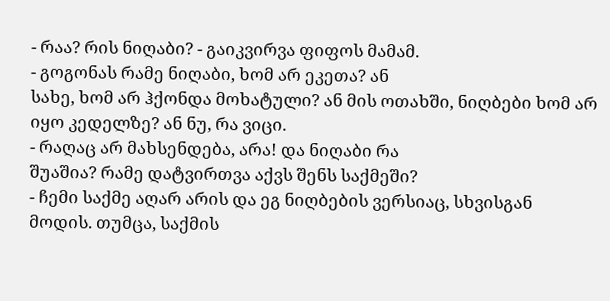- რაა? რის ნიღაბი? - გაიკვირვა ფიფოს მამამ.
- გოგონას რამე ნიღაბი, ხომ არ ეკეთა? ან
სახე, ხომ არ ჰქონდა მოხატული? ან მის ოთახში, ნიღბები ხომ არ იყო კედელზე? ან ნუ, რა ვიცი.
- რაღაც არ მახსენდება, არა! და ნიღაბი რა
შუაშია? რამე დატვირთვა აქვს შენს საქმეში?
- ჩემი საქმე აღარ არის და ეგ ნიღბების ვერსიაც, სხვისგან
მოდის. თუმცა, საქმის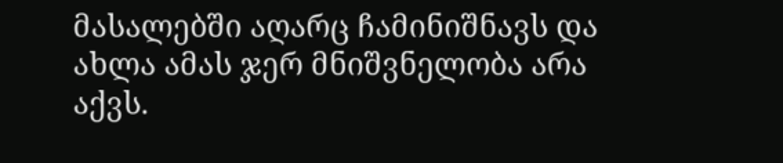მასალებში აღარც ჩამინიშნავს და ახლა ამას ჯერ მნიშვნელობა არა
აქვს.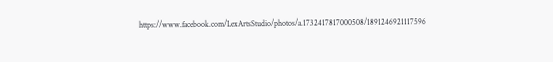https://www.facebook.com/LexArtsStudio/photos/a.1732417817000508/1891246921117596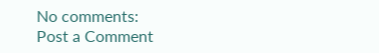No comments:
Post a Comment